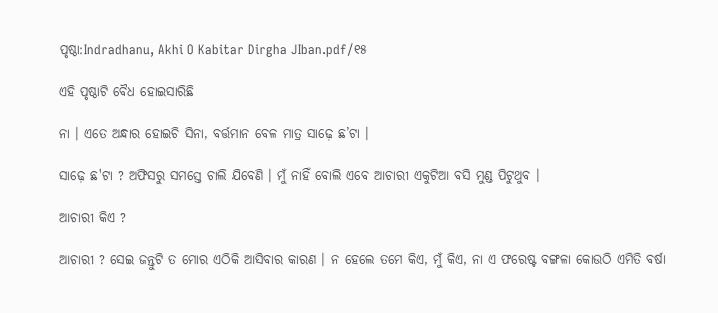ପୃଷ୍ଠା:Indradhanu, Akhi O Kabitar Dirgha JIban.pdf/୧୫

ଏହି ପୃଷ୍ଠାଟି ବୈଧ ହୋଇସାରିଛି

ନା । ଏତେ ଅନ୍ଧାର ହୋଇଚି ସିନା, ବର୍ତ୍ତମାନ ବେଳ ମାତ୍ର ସାଢ଼େ ଛ’ଟା ।

ସାଢ଼େ ଛ'ଟା ? ଅଫିସରୁ ସମସ୍ତେ ଚାଲି ଯିବେଣି । ମୁଁ ନାହିଁ ବୋଲି ଏବେ ଆଚାରୀ ଏକୁଟିଆ ବସି ମୁଣ୍ଡ ପିଟୁଥୁବ ।

ଆଚାରୀ କିଏ ?

ଆଚାରୀ ? ସେଇ ଜନ୍ତୁଟି ତ ମୋର ଏଠିକି ଆସିବାର କାରଣ । ନ ହେଲେ ତମେ କିଏ, ମୁଁ କିଏ, ନା ଏ ଫରେଷ୍ଟ ବଙ୍ଗଳା କୋଉଠି ଏମିତି ବର୍ଷା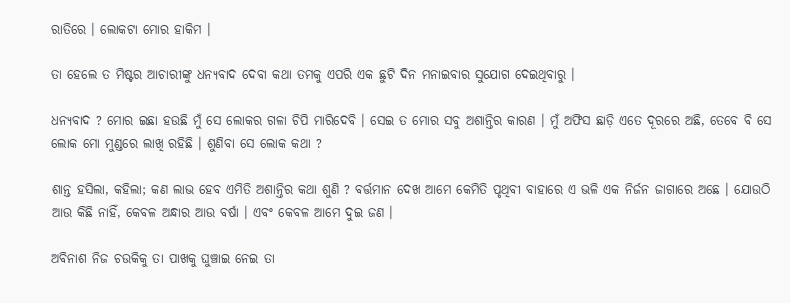ରାତିରେ । ଲୋକଟା ମୋର ହାକିମ ।

ତା ହେଲେ ତ ମିଷ୍ଟର ଆଚାରୀଙ୍କୁ ଧନ୍ୟବାଦ ଦେବା କଥା ତମକୁ ଏପରି ଏକ ଛୁଟି ଦିନ ମନାଇବାର ସୁଯୋଗ ଦେଇଥିବାରୁ ।

ଧନ୍ୟବାଦ ? ମୋର ଇଛା ହଉଛି ମୁଁ ସେ ଲୋକର ଗଳା ଚିପି ମାରିଦେବି । ସେଇ ତ ମୋର ସବୁ ଅଶାନ୍ତିର କାରଣ । ମୁଁ ଅଫିସ ଛାଡ଼ି ଏତେ ଦୂରରେ ଅଛି, ତେବେ ବି ସେ ଲୋକ ମୋ ମୁଣ୍ଡରେ ଲାଖି ରହିଛି । ଶୁଣିବା ସେ ଲୋକ କଥା ?

ଶାନ୍ତ ହସିଲା, କହିଲା; କଣ ଲାଭ ହେବ ଏମିତି ଅଶାନ୍ତିର କଥା ଶୁଣି ? ବର୍ତ୍ତମାନ ଦେଖ ଆମେ କେମିତି ପୃଥିବୀ ବାହାରେ ଏ ଭଳି ଏକ ନିର୍ଜନ ଜାଗାରେ ଅଛେ । ଯୋଉଠି ଆଉ କିଛି ନାହିଁ, କେବଳ ଅନ୍ଧାର ଆଉ ବର୍ଷା । ଏବଂ କେବଳ ଆମେ ଦୁଇ ଜଣ ।

ଅବିନାଶ ନିଜ ଚଉକିକୁ ତା ପାଖକୁ ଘୁଞ୍ଚାଇ ନେଇ ତା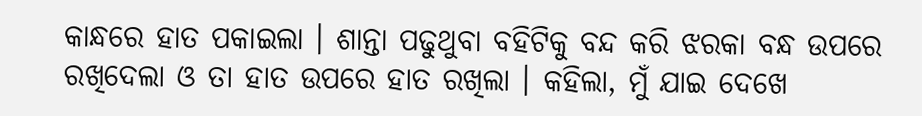କାନ୍ଧରେ ହାତ ପକାଇଲା । ଶାନ୍ତା ପଢୁଥୁବା ବହିଟିକୁ ବନ୍ଦ କରି ଝରକା ବନ୍ଧ ଉପରେ ରଖିଦେଲା ଓ ତା ହାତ ଉପରେ ହାତ ରଖିଲା । କହିଲା, ମୁଁ ଯାଇ ଦେଖେ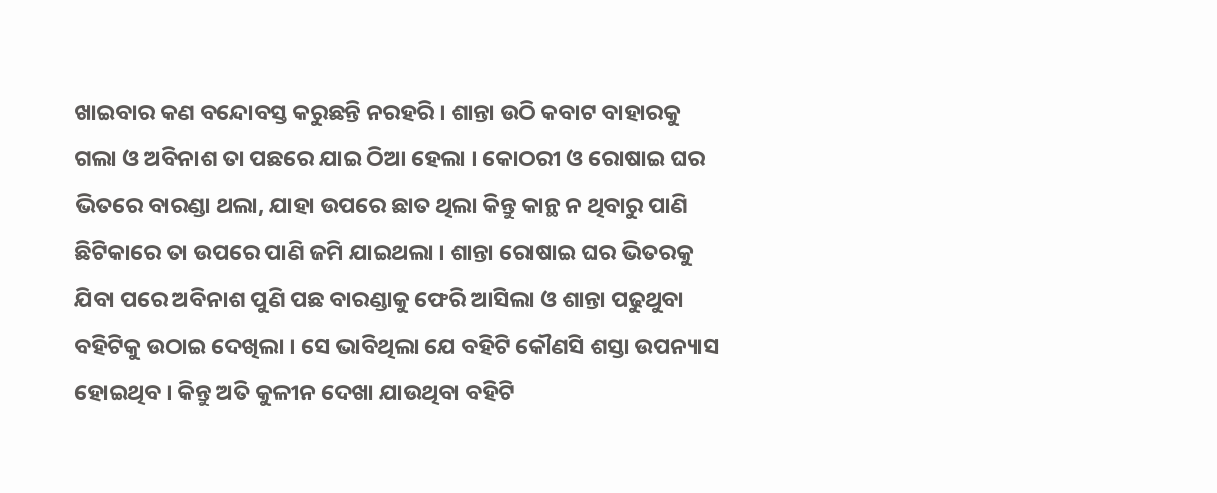ଖାଇବାର କଣ ବନ୍ଦୋବସ୍ତ କରୁଛନ୍ତି ନରହରି । ଶାନ୍ତା ଉଠି କବାଟ ବାହାରକୁ ଗଲା ଓ ଅବିନାଶ ତା ପଛରେ ଯାଇ ଠିଆ ହେଲା । କୋଠରୀ ଓ ରୋଷାଇ ଘର ଭିତରେ ବାରଣ୍ଡା ଥଲା, ଯାହା ଉପରେ ଛାତ ଥିଲା କିନ୍ତୁ କାନ୍ଥ ନ ଥିବାରୁ ପାଣି ଛିଟିକାରେ ତା ଉପରେ ପାଣି ଜମି ଯାଇଥଲା । ଶାନ୍ତା ରୋଷାଇ ଘର ଭିତରକୁ ଯିବା ପରେ ଅବିନାଶ ପୁଣି ପଛ ବାରଣ୍ଡାକୁ ଫେରି ଆସିଲା ଓ ଶାନ୍ତା ପଢୁଥୁବା ବହିଟିକୁ ଉଠାଇ ଦେଖିଲା । ସେ ଭାବିଥିଲା ଯେ ବହିଟି କୌଣସି ଶସ୍ତା ଉପନ୍ୟାସ ହୋଇଥିବ । କିନ୍ତୁ ଅତି କୁଳୀନ ଦେଖା ଯାଉଥିବା ବହିଟି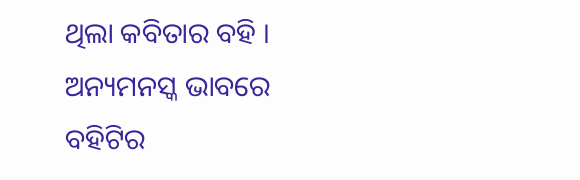ଥିଲା କବିତାର ବହି । ଅନ୍ୟମନସ୍କ ଭାବରେ ବହିଟିର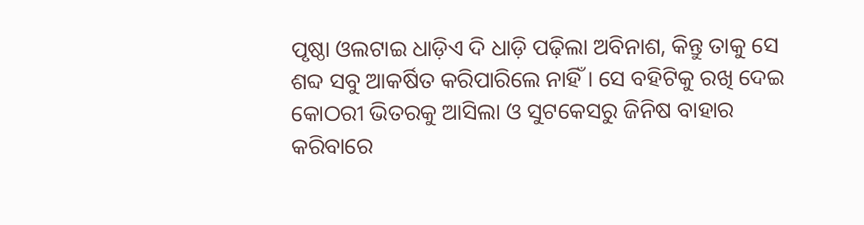ପୃଷ୍ଠା ଓଲଟାଇ ଧାଡ଼ିଏ ଦି ଧାଡ଼ି ପଢ଼ିଲା ଅବିନାଶ, କିନ୍ତୁ ତାକୁ ସେ ଶବ୍ଦ ସବୁ ଆକର୍ଷିତ କରିପାରିଲେ ନାହିଁ । ସେ ବହିଟିକୁ ରଖି ଦେଇ କୋଠରୀ ଭିତରକୁ ଆସିଲା ଓ ସୁଟକେସରୁ ଜିନିଷ ବାହାର କରିବାରେ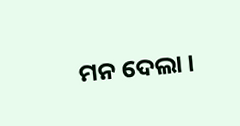ମନ ଦେଲା ।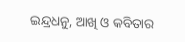ଇନ୍ଦ୍ରଧନୁ, ଆଖି ଓ କବିତାର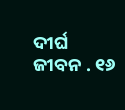ଦୀର୍ଘ ଜୀବନ . ୧୬